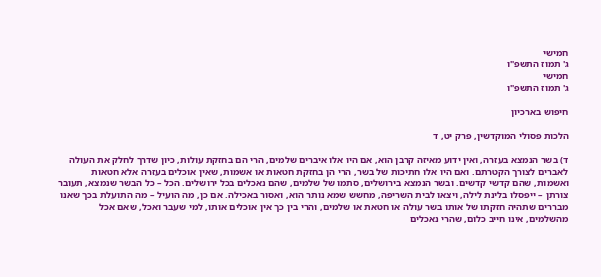חמישי
ג' תמוז התשפ"ו
חמישי
ג' תמוז התשפ"ו

חיפוש בארכיון

הלכות פסולי המוקדשין, פרק יט, ד

ד) בשר הנמצא בעזרה, ואין ידוע מאיזה קרבן הוא, אם היו אלו איברים שלמים, הרי הם בחזקת עולות, כיון שדרך לחלק את העולה לאברים לצורך הקטרתם. ואם היו אלו חתיכות של בשר, הרי הן בחזקת חטאות או אשמות, שאין אוכלים בעזרה אלא חטאות ואשמות, שהם קדשי קדשים. ובשר הנמצא בירושלים, סתמו של שלמים, שהם נאכלים בכל ירושלים. הכל – כל הבשר שנמצא, תעובר צורתן – ייפסלו בלינת לילה, ויצאו לבית השריפה, מחשש שמא נותר הוא, ואסור באכילה. אם כן, מה הועיל – מה התועלת בכך שאנו מבררים שתהיה חזקתו של אותו בשר עולה או חטאת או שלמים, והרי בין כך אין אוכלים אותו, למי שעבר ואכל, שאם אכל מהשלמים, אינו חייב כלום, שהרי נאכלים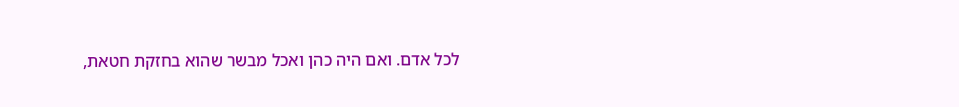לכל אדם. ואם היה כהן ואכל מבשר שהוא בחזקת חטאת,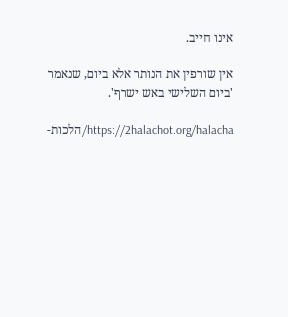אינו חייב.

אין שורפין את הנותר אלא ביום, שנאמר 'ביום השלישי באש ישרף'.

https://2halachot.org/halacha/הלכות-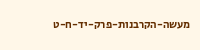מעשה-הקרבנות-פרק-יד-ח-ט